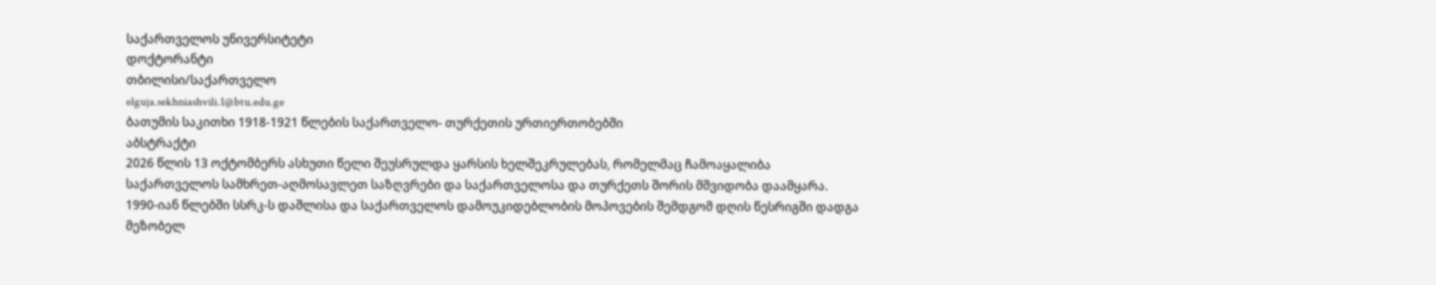საქართველოს უნივერსიტეტი
დოქტორანტი
თბილისი/საქართველო
elguja.sekhniashvili.1@btu.edu.ge
ბათუმის საკითხი 1918-1921 წლების საქართველო- თურქეთის ურთიერთობებში
აბსტრაქტი
2026 წლის 13 ოქტომბერს ასხუთი წელი შეუსრულდა ყარსის ხელშეკრულებას, რომელმაც ჩამოაყალიბა საქართველოს სამხრეთ-აღმოსავლეთ საზღვრები და საქართველოსა და თურქეთს შორის მშვიდობა დაამყარა. 1990-იან წლებში სსრკ-ს დაშლისა და საქართველოს დამოუკიდებლობის მოპოვების შემდგომ დღის წესრიგში დადგა მეზობელ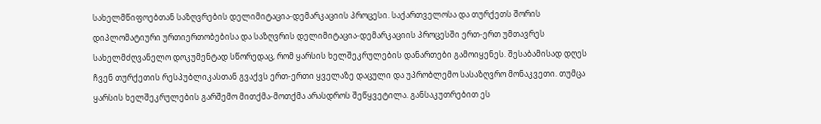სახელმწიფოებთან საზღვრების დელიმიტაცია-დემარკაციის პროცესი. საქართველოსა და თურქეთს შორის დიპლომატიური ურთიერთობებისა და საზღვრის დელიმიტაცია-დემარკაციის პროცესში ერთ-ერთ უმთავრეს სახელმძღვანელო დოკუმენტად სწორედაც, რომ ყარსის ხელშეკრულების დანართები გამოიყენეს. შესაბამისად დღეს ჩვენ თურქეთის რესპუბლიკასთან გვაქვს ერთ-ერთი ყველაზე დაცული და უპრობლემო სასაზღვრო მონაკვეთი. თუმცა ყარსის ხელშეკრულების გარშემო მითქმა-მოთქმა არასდროს შეწყვეტილა. განსაკუთრებით ეს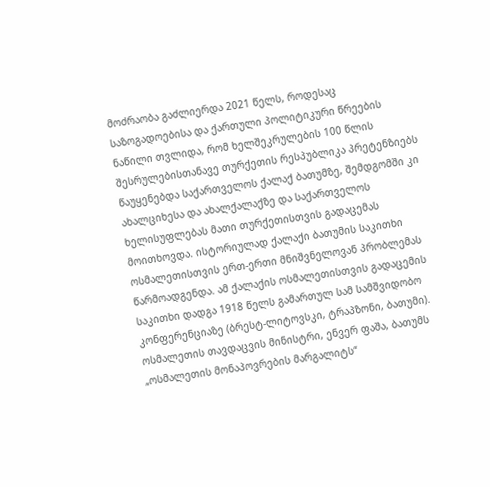მოძრაობა გაძლიერდა 2021 წელს, როდესაც საზოგადოებისა და ქართული პოლიტიკური წრეების ნაწილი თვლიდა, რომ ხელშეკრულების 100 წლის შესრულებისთანავე თურქეთის რესპუბლიკა პრეტენზიებს წაუყენებდა საქართველოს ქალაქ ბათუმზე, შემდგომში კი ახალციხესა და ახალქალაქზე და საქართველოს ხელისუფლებას მათი თურქეთისთვის გადაცემას მოითხოვდა. ისტორიულად ქალაქი ბათუმის საკითხი ოსმალეთისთვის ერთ-ერთი მნიშვნელოვან პრობლემას წარმოადგენდა. ამ ქალაქის ოსმალეთისთვის გადაცემის საკითხი დადგა 1918 წელს გამართულ სამ სამშვიდობო კონფერენციაზე (ბრესტ-ლიტოვსკი, ტრაპზონი, ბათუმი). ოსმალეთის თავდაცვის მინისტრი, ენვერ ფაშა, ბათუმს „ოსმალეთის მონაპოვრების მარგალიტს“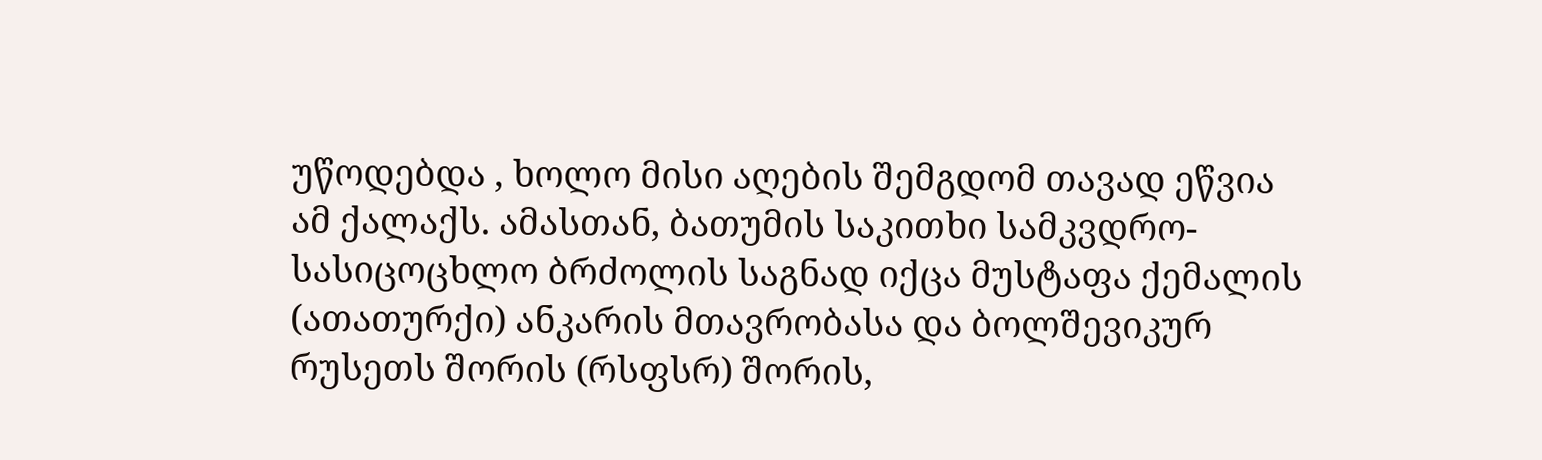უწოდებდა , ხოლო მისი აღების შემგდომ თავად ეწვია ამ ქალაქს. ამასთან, ბათუმის საკითხი სამკვდრო-სასიცოცხლო ბრძოლის საგნად იქცა მუსტაფა ქემალის (ათათურქი) ანკარის მთავრობასა და ბოლშევიკურ რუსეთს შორის (რსფსრ) შორის,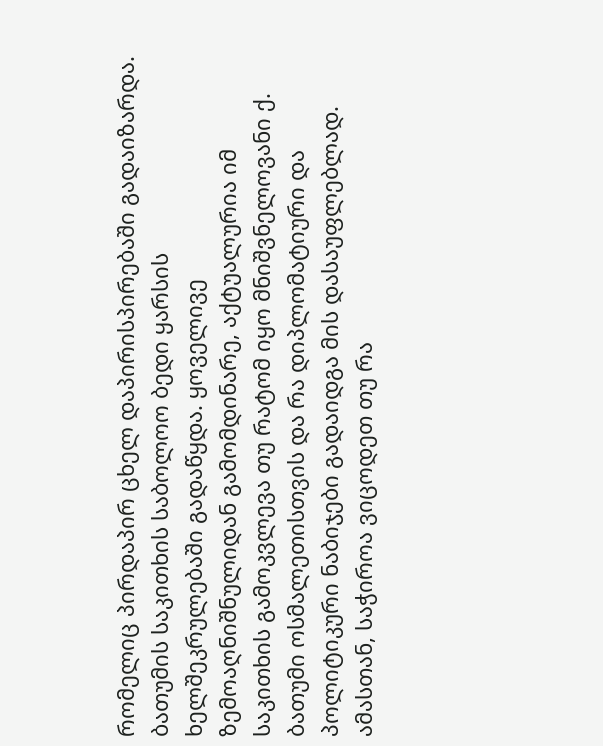რომელიც პირდაპირ ცხელ დაპირისპირებაში გადაიზარდა. ბათუმის საკითხის საბოლოო ბედი ყარსის ხელშეკრულებაში გადაწყდა. ყოველივე ზემოაღნიშნულიდან გამომდინარე, აქტუალურია იმ საკითხის გამოკვლევა თუ რატომ იყო მნიშვნელოვანი ქ. ბათუმი ოსმალეთისთვის და რა დიპლომატიური და პოლიტიკური ნაბიჯები გადაიდგა მის დასაუფლებლად. ამასთან, საჭიროა ვიცოდეთ თუ რა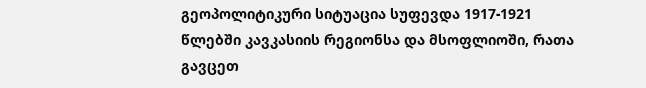გეოპოლიტიკური სიტუაცია სუფევდა 1917-1921 წლებში კავკასიის რეგიონსა და მსოფლიოში, რათა გავცეთ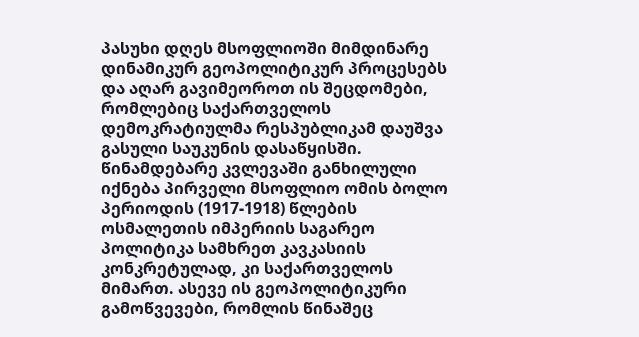პასუხი დღეს მსოფლიოში მიმდინარე დინამიკურ გეოპოლიტიკურ პროცესებს და აღარ გავიმეოროთ ის შეცდომები, რომლებიც საქართველოს დემოკრატიულმა რესპუბლიკამ დაუშვა გასული საუკუნის დასაწყისში. წინამდებარე კვლევაში განხილული იქნება პირველი მსოფლიო ომის ბოლო პერიოდის (1917-1918) წლების ოსმალეთის იმპერიის საგარეო პოლიტიკა სამხრეთ კავკასიის კონკრეტულად, კი საქართველოს მიმართ. ასევე ის გეოპოლიტიკური გამოწვევები, რომლის წინაშეც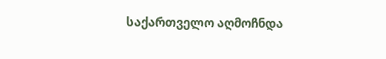საქართველო აღმოჩნდა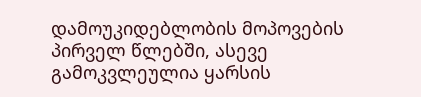დამოუკიდებლობის მოპოვების პირველ წლებში, ასევე გამოკვლეულია ყარსის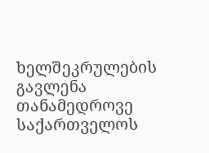ხელშეკრულების გავლენა თანამედროვე საქართველოს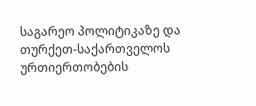საგარეო პოლიტიკაზე და თურქეთ-საქართველოს ურთიერთობების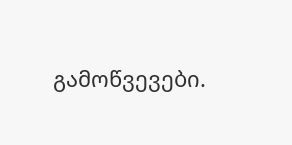გამოწვევები.